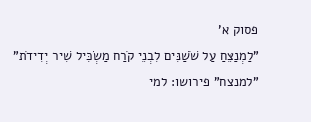פסוק א'
"לַמְנַצֵּחַ עַל שֹׁשַׁנִּים לִבְנֵי קֹרַח מַשְׂכִּיל שִׁיר יְדִידֹת"
"למנצח" פירושו: למי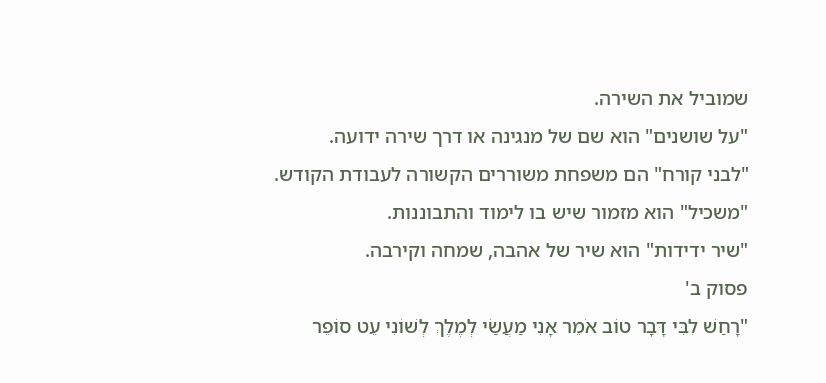שמוביל את השירה.
"על שושנים" הוא שם של מנגינה או דרך שירה ידועה.
"לבני קורח" הם משפחת משוררים הקשורה לעבודת הקודש.
"משכיל" הוא מזמור שיש בו לימוד והתבוננות.
"שיר ידידות" הוא שיר של אהבה, שמחה וקירבה.
פסוק ב'
"רָחַשׁ לִבִּי דָּבָר טוֹב אֹמֵר אָנִי מַעֲשַׂי לְמֶלֶךְ לְשׁוֹנִי עֵט סוֹפֵר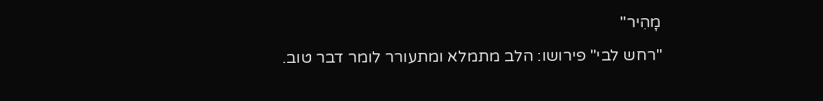מָהִיר"
"רחש לבי" פירושו: הלב מתמלא ומתעורר לומר דבר טוב.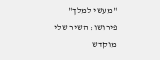"מעשי למלך" פירושו: השיר שלי מוקדש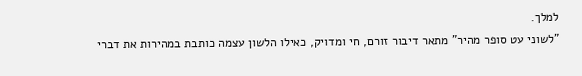למלך.
"לשוני עט סופר מהיר" מתאר דיבור זורם, חי ומדויק, כאילו הלשון עצמה כותבת במהירות את דברי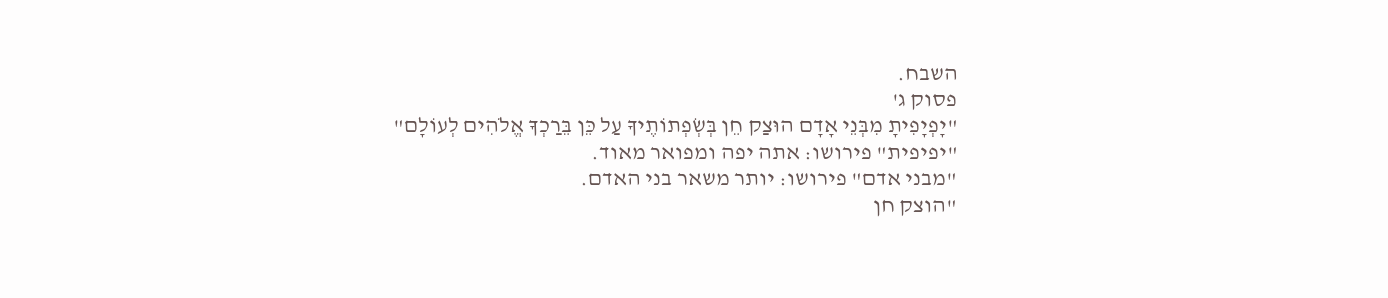השבח.
פסוק ג'
"יָפְיָפִיתָ מִבְּנֵי אָדָם הוּצַק חֵן בְּשְׂפְתוֹתֶיךָ עַל כֵּן בֵּרַכְךָ אֱלֹהִים לְעוֹלָם"
"יפיפית" פירושו: אתה יפה ומפואר מאוד.
"מבני אדם" פירושו: יותר משאר בני האדם.
"הוצק חן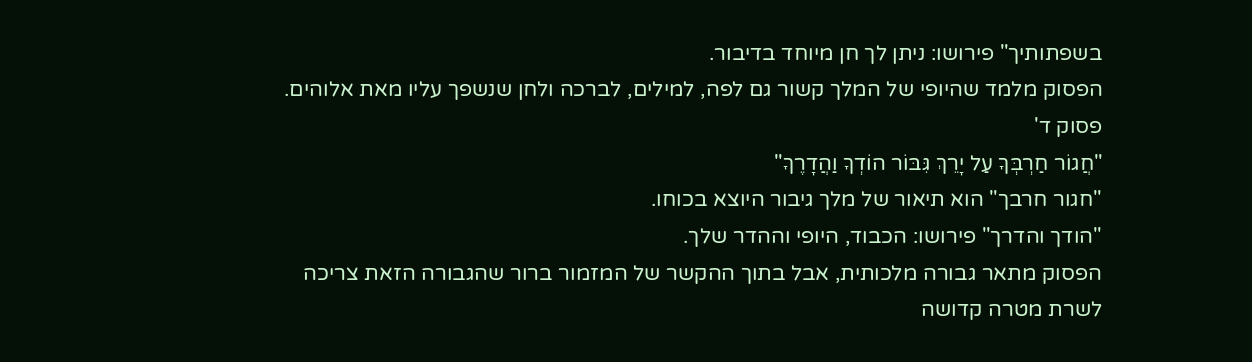בשפתותיך" פירושו: ניתן לך חן מיוחד בדיבור.
הפסוק מלמד שהיופי של המלך קשור גם לפה, למילים, לברכה ולחן שנשפך עליו מאת אלוהים.
פסוק ד'
"חֲגוֹר חַרְבְּךָ עַל יָרֵךְ גִּבּוֹר הוֹדְךָ וַהֲדָרֶךָ"
"חגור חרבך" הוא תיאור של מלך גיבור היוצא בכוחו.
"הודך והדרך" פירושו: הכבוד, היופי וההדר שלך.
הפסוק מתאר גבורה מלכותית, אבל בתוך ההקשר של המזמור ברור שהגבורה הזאת צריכה לשרת מטרה קדושה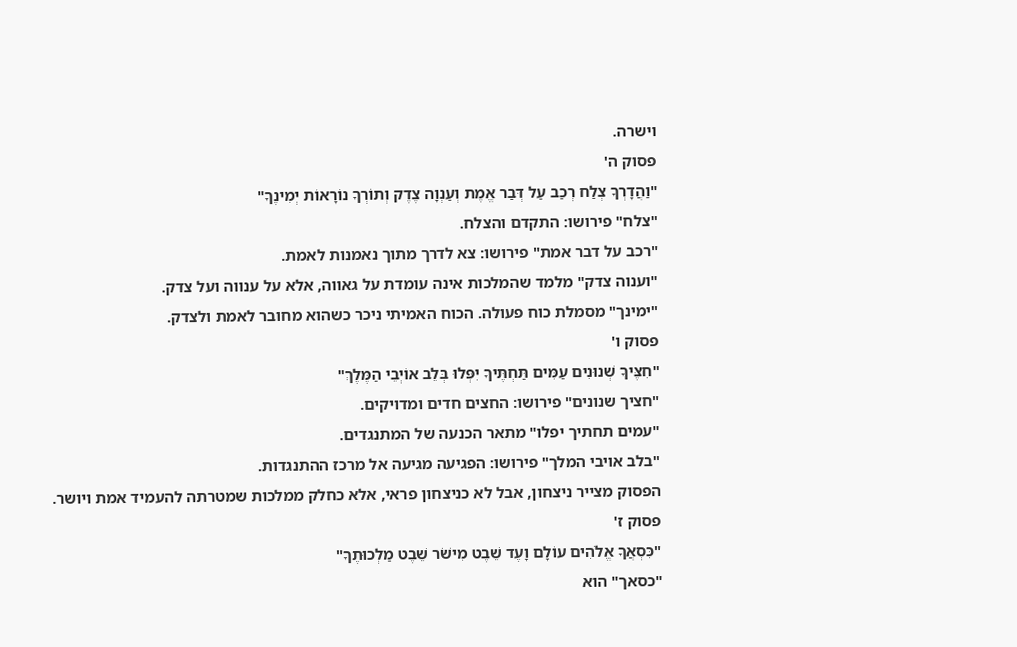וישרה.
פסוק ה'
"וַהֲדָרְךָ צְלַח רְכַב עַל דְּבַר אֱמֶת וְעַנְוָה צֶדֶק וְתוֹרְךָ נוֹרָאוֹת יְמִינֶךָ"
"צלח" פירושו: התקדם והצלח.
"רכב על דבר אמת" פירושו: צא לדרך מתוך נאמנות לאמת.
"וענוה צדק" מלמד שהמלכות אינה עומדת על גאווה, אלא על ענווה ועל צדק.
"ימינך" מסמלת כוח פעולה. הכוח האמיתי ניכר כשהוא מחובר לאמת ולצדק.
פסוק ו'
"חִצֶּיךָ שְׁנוּנִים עַמִּים תַּחְתֶּיךָ יִפְּלוּ בְּלֵב אוֹיְבֵי הַמֶּלֶךְ"
"חציך שנונים" פירושו: החצים חדים ומדויקים.
"עמים תחתיך יפלו" מתאר הכנעה של המתנגדים.
"בלב אויבי המלך" פירושו: הפגיעה מגיעה אל מרכז ההתנגדות.
הפסוק מצייר ניצחון, אבל לא כניצחון פראי, אלא כחלק ממלכות שמטרתה להעמיד אמת ויושר.
פסוק ז'
"כִּסְאֲךָ אֱלֹהִים עוֹלָם וָעֶד שֵׁבֶט מִישֹׁר שֵׁבֶט מַלְכוּתֶךָ"
"כסאך" הוא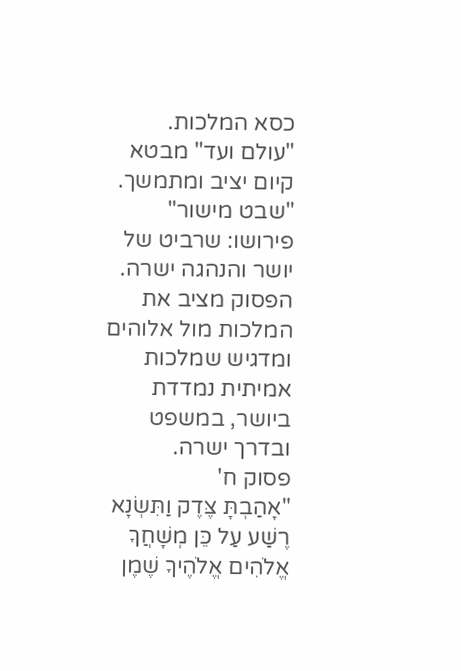כסא המלכות.
"עולם ועד" מבטא קיום יציב ומתמשך.
"שבט מישור" פירושו: שרביט של יושר והנהגה ישרה.
הפסוק מציב את המלכות מול אלוהים ומדגיש שמלכות אמיתית נמדדת ביושר, במשפט ובדרך ישרה.
פסוק ח'
"אָהַבְתָּ צֶּדֶק וַתִּשְׂנָא רֶשַׁע עַל כֵּן מְשָׁחֲךָ אֱלֹהִים אֱלֹהֶיךָ שֶׁמֶן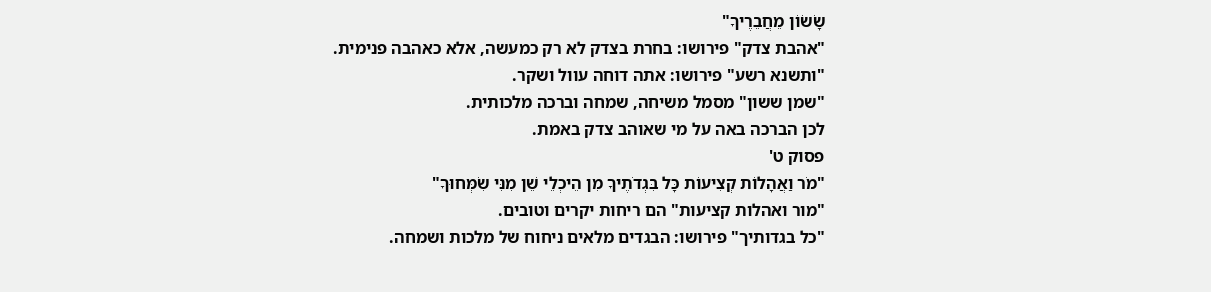שָׂשׂוֹן מֵחֲבֵרֶיךָ"
"אהבת צדק" פירושו: בחרת בצדק לא רק כמעשה, אלא כאהבה פנימית.
"ותשנא רשע" פירושו: אתה דוחה עוול ושקר.
"שמן ששון" מסמל משיחה, שמחה וברכה מלכותית.
לכן הברכה באה על מי שאוהב צדק באמת.
פסוק ט'
"מֹר וַאֲהָלוֹת קְצִיעוֹת כָּל בִּגְדֹתֶיךָ מִן הֵיכְלֵי שֵׁן מִנִּי שִׂמְּחוּךָ"
"מור ואהלות קציעות" הם ריחות יקרים וטובים.
"כל בגדותיך" פירושו: הבגדים מלאים ניחוח של מלכות ושמחה.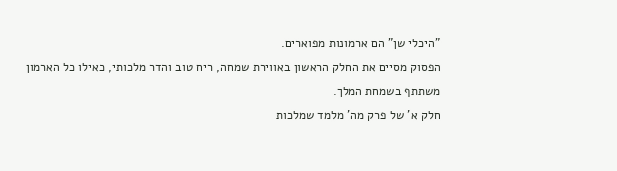"היכלי שן" הם ארמונות מפוארים.
הפסוק מסיים את החלק הראשון באווירת שמחה, ריח טוב והדר מלכותי, כאילו כל הארמון משתתף בשמחת המלך.
חלק א' של פרק מה' מלמד שמלכות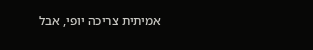אמיתית צריכה יופי, אבל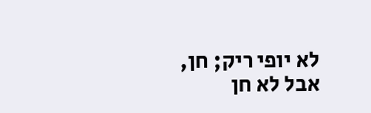לא יופי ריק; חן, אבל לא חן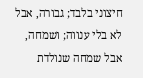חיצוני בלבד; גבורה, אבל לא בלי ענווה; ושמחה, אבל שמחה שנולדת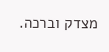מצדק וברכה.